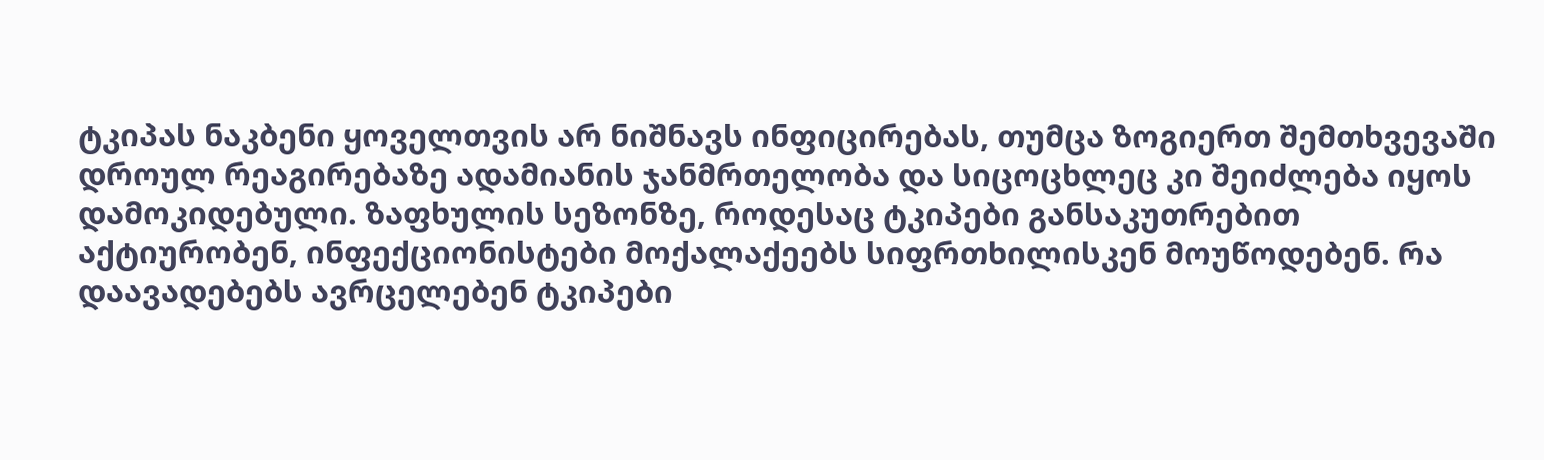ტკიპას ნაკბენი ყოველთვის არ ნიშნავს ინფიცირებას, თუმცა ზოგიერთ შემთხვევაში დროულ რეაგირებაზე ადამიანის ჯანმრთელობა და სიცოცხლეც კი შეიძლება იყოს დამოკიდებული. ზაფხულის სეზონზე, როდესაც ტკიპები განსაკუთრებით აქტიურობენ, ინფექციონისტები მოქალაქეებს სიფრთხილისკენ მოუწოდებენ. რა დაავადებებს ავრცელებენ ტკიპები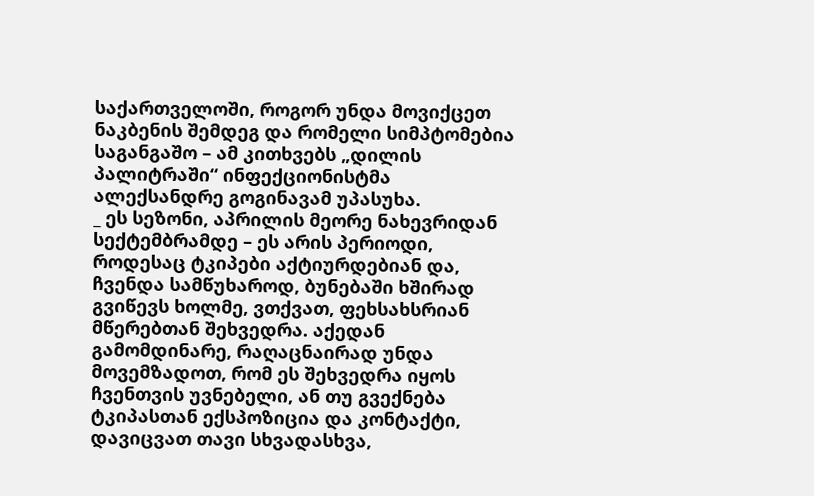საქართველოში, როგორ უნდა მოვიქცეთ ნაკბენის შემდეგ და რომელი სიმპტომებია საგანგაშო – ამ კითხვებს „დილის პალიტრაში“ ინფექციონისტმა ალექსანდრე გოგინავამ უპასუხა.
_ ეს სეზონი, აპრილის მეორე ნახევრიდან სექტემბრამდე – ეს არის პერიოდი, როდესაც ტკიპები აქტიურდებიან და, ჩვენდა სამწუხაროდ, ბუნებაში ხშირად გვიწევს ხოლმე, ვთქვათ, ფეხსახსრიან მწერებთან შეხვედრა. აქედან გამომდინარე, რაღაცნაირად უნდა მოვემზადოთ, რომ ეს შეხვედრა იყოს ჩვენთვის უვნებელი, ან თუ გვექნება ტკიპასთან ექსპოზიცია და კონტაქტი, დავიცვათ თავი სხვადასხვა,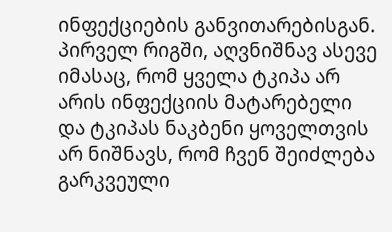ინფექციების განვითარებისგან.
პირველ რიგში, აღვნიშნავ ასევე იმასაც, რომ ყველა ტკიპა არ არის ინფექციის მატარებელი და ტკიპას ნაკბენი ყოველთვის არ ნიშნავს, რომ ჩვენ შეიძლება გარკვეული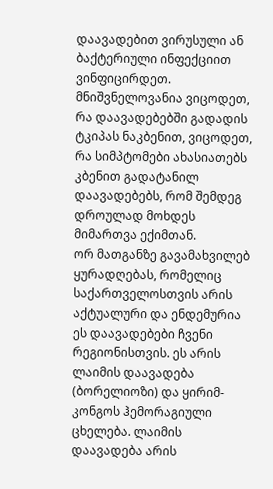დაავადებით ვირუსული ან ბაქტერიული ინფექციით ვინფიცირდეთ. მნიშვნელოვანია ვიცოდეთ, რა დაავადებებში გადადის ტკიპას ნაკბენით, ვიცოდეთ, რა სიმპტომები ახასიათებს კბენით გადატანილ დაავადებებს, რომ შემდეგ დროულად მოხდეს მიმართვა ექიმთან.
ორ მათგანზე გავამახვილებ ყურადღებას, რომელიც საქართველოსთვის არის აქტუალური და ენდემურია ეს დაავადებები ჩვენი რეგიონისთვის. ეს არის ლაიმის დაავადება (ბორელიოზი) და ყირიმ-კონგოს ჰემორაგიული ცხელება. ლაიმის დაავადება არის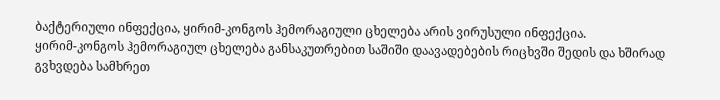ბაქტერიული ინფექცია, ყირიმ-კონგოს ჰემორაგიული ცხელება არის ვირუსული ინფექცია.
ყირიმ-კონგოს ჰემორაგიულ ცხელება განსაკუთრებით საშიში დაავადებების რიცხვში შედის და ხშირად გვხვდება სამხრეთ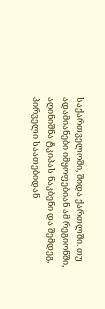საქართველოში, შიდა ქართლში. თუ ადამიანები იმყოფებიან ამ რეგიონში, აღინიშნა ტკიპას ნაკბენი და შემდეგ, პირველი საათებიდან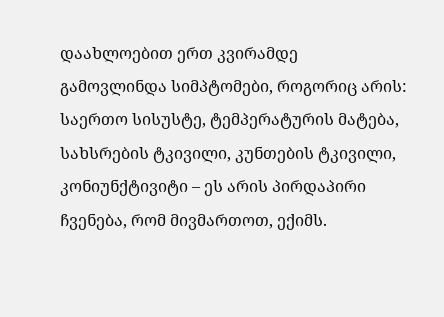დაახლოებით ერთ კვირამდე გამოვლინდა სიმპტომები, როგორიც არის: საერთო სისუსტე, ტემპერატურის მატება, სახსრების ტკივილი, კუნთების ტკივილი, კონიუნქტივიტი – ეს არის პირდაპირი ჩვენება, რომ მივმართოთ, ექიმს.